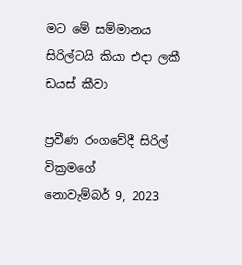මට මේ සම්මානය සිරිල්ටයි කියා එදා ලකී ඩයස් කීවා

ප්‍රවීණ රංගවේදී සිරිල් වික්‍රමගේ
නොවැම්බර් 9, 2023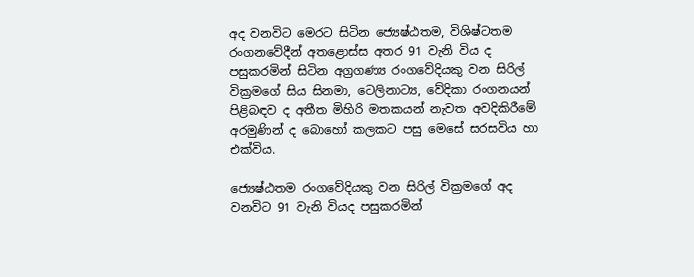අද වනවිට මෙරට සිටින ජ්‍යෙෂ්ඨතම, විශිෂ්ටතම රංගනවේදීන් අතළොස්ස අතර 91 වැනි විය ද පසුකරමින් සිටින අග්‍රගණ්‍ය රංගවේදියකු වන සිරිල් වික්‍රමගේ සිය සිනමා, ටෙලිනාට්‍ය, වේදිකා රංගනයන් පිළිබඳව ද අතීත මිහිරි මතකයන් නැවත අවදිකිරීමේ අරමුණින් ද බොහෝ කලකට පසු මෙසේ සරසවිය හා එක්විය.

ජ්‍යෙෂ්ඨතම රංගවේදියකු වන සිරිල් වික්‍රමගේ අද වනවිට 91 වැනි වියද පසුකරමින්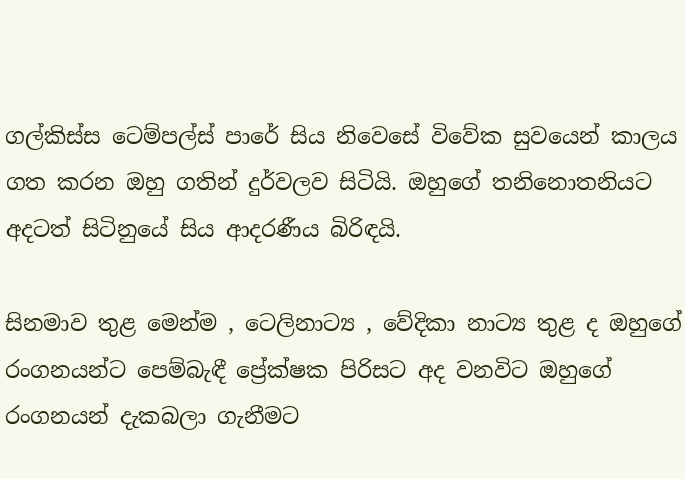ගල්කිස්ස ටෙම්පල්ස් පාරේ සිය නිවෙසේ විවේක සුවයෙන් කාලය ගත කරන ඔහු ගතින් දුර්වලව සිටියි. ඔහුගේ තනිනොතනියට අදටත් සිටිනුයේ සිය ආදරණීය බිරිඳයි.

සිනමාව තුළ මෙන්ම , ටෙලිනාට්‍ය , වේදිකා නාට්‍ය තුළ ද ඔහුගේ රංගනයන්ට පෙම්බැඳී ප්‍රේක්ෂක පිරිසට අද වනවිට ඔහුගේ රංගනයන් දැකබලා ගැනීමට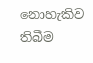නොහැකිව තිබීම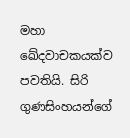මහා ඛේදවාචකයක්ව පවතියි. සිරි ගුණසිංහයන්ගේ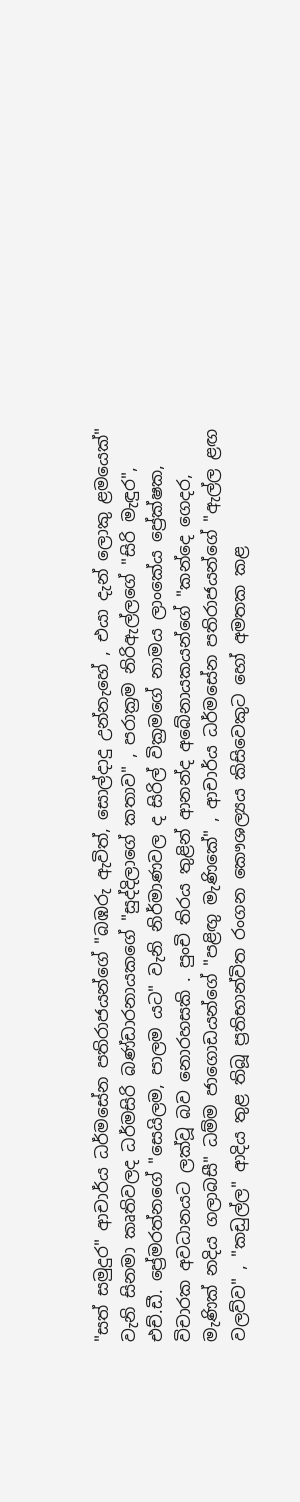"සත් සමුදුර" ආචාර්ය ධර්මසේන පතිරාජයන්ගේ "බඹරු ඇවිත්, සොල්දාදු උන්නැහේ , එයා දැන් ලොකු ළමයෙක්" වැනි සිනමා කෘතිවලද ධර්මසිරි බණ්ඩාරනායකගේ "සුද්දිලාගේ කතාව" , පරාක්‍රම නිරිඇල්ලගේ "සිරි මැඳුර", එච්.ඩී. ප්‍රේමරත්නගේ "සෙයිලම, පාලම යට" වැනි නිර්මාණවල ද සිරිල් වික්‍රමගේ නාමය ලාංකේය ප්‍රේක්ෂක, විචාරක අවධානයට ලක්වූ බව නොරහසකි . පුංචි තිරය තුළින් ආනන්ද අබේනායකයන්ගේ "කන්දෙ ගෙදර, මැණික් නදිය ගලාබසී" ධම්ම ජාගොඩයන්ගේ "පළිඟු මැණිකේ" , ආචාර්ය ධර්මසේන පතිරාජයන්ගේ "ඇල්ල ළඟ වලව්ව" , "කඩුල්ල" ආදිය තුළ තිබූ ප්‍රතිභාන්විත රංගන කෞශල්‍යය කිසිවෙකුට හෝ අමතක කළ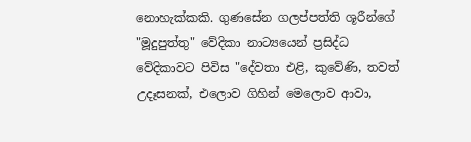නොහැක්කකි. ගුණසේන ගලප්පත්ති ශූරීන්ගේ "මූදුපුත්තු" වේදිකා නාට්‍යයෙන් ප්‍රසිද්ධ වේදිකාවට පිවිස "දේවතා එළි, කුවේණි, තවත් උදෑසනක්, එලොව ගිහින් මෙලොව ආවා,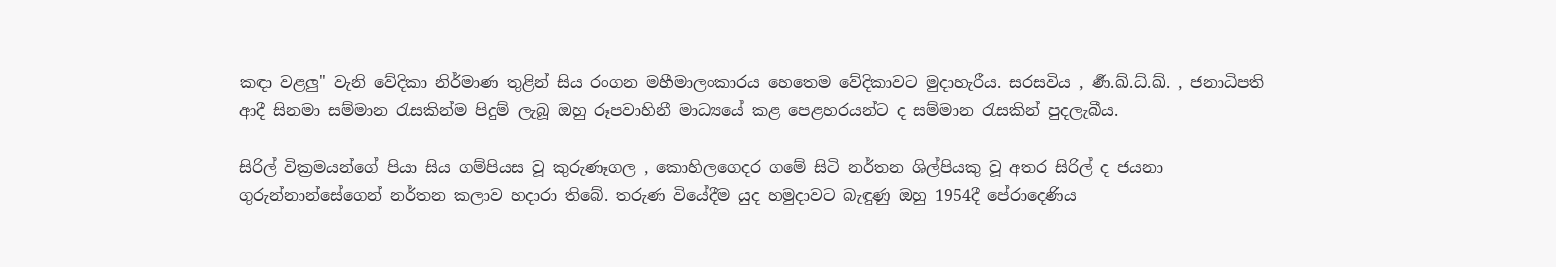කඳා වළලු" වැනි වේදිකා නිර්මාණ තුළින් සිය රංගන මහීමාලංකාරය හෙතෙම වේදිකාවට මුදාහැරීය. සරසවිය , ර්‍ණ.ඛ්.ධ්.ඛ්. , ජනාධිපති ආදී සිනමා සම්මාන රැසකින්ම පිදුම් ලැබූ ඔහු රූපවාහිනී මාධ්‍යයේ කළ පෙළහරයන්ට ද සම්මාන රැසකින් පුදලැබීය.

සිරිල් වික්‍රමයන්ගේ පියා සිය ගම්පියස වූ කුරුණෑගල , කොහිලගෙදර ගමේ සිටි නර්තන ශිල්පියකු වූ අතර සිරිල් ද ජයනා ගුරුන්නාන්සේගෙන් නර්තන කලාව හදාරා තිබේ. තරුණ වියේදීම යුද හමුදාවට බැඳුණු ඔහු 1954දී පේරාදෙණිය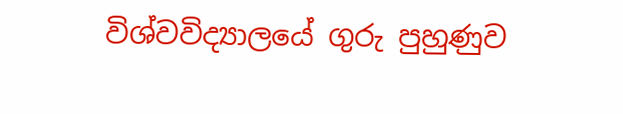විශ්වවිද්‍යාලයේ ගුරු පුහුණුව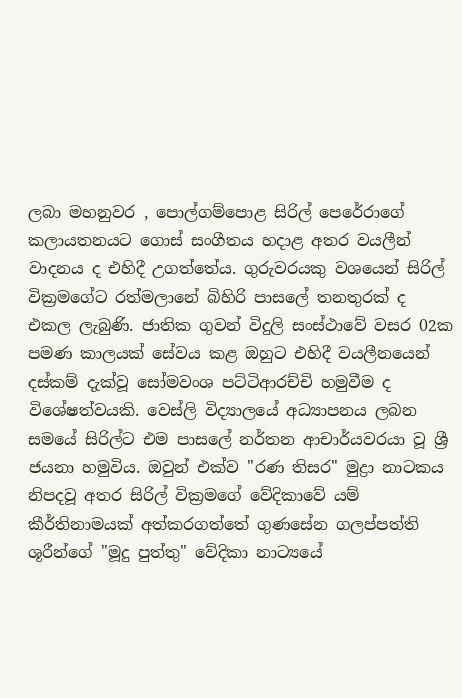ලබා මහනුවර , පොල්ගම්පොළ සිරිල් පෙරේරාගේ කලායතනයට ගොස් සංගීතය හදාළ අතර වයලීන් වාදනය ද එහිදී උගත්තේය. ගුරුවරයකු වශයෙන් සිරිල් වික්‍රමගේට රත්මලානේ බිහිරි පාසලේ තනතුරක් ද එකල ලැබුණි. ජාතික ගුවන් විදුලි සංස්ථාවේ වසර 02ක පමණ කාලයක් සේවය කළ ඔහුට එහිදී වයලීනයෙන් දස්කම් දැක්වූ සෝමවංශ පට්ටිආරච්චි හමුවීම ද විශේෂත්වයකි. වෙස්ලි විද්‍යාලයේ අධ්‍යාපනය ලබන සමයේ සිරිල්ට එම පාසලේ නර්තන ආචාර්යවරයා වූ ශ්‍රී ජයනා හමුවිය. ඔවුන් එක්ව "රණ තිසර" මුද්‍රා නාටකය නිපදවූ අතර සිරිල් වික්‍රමගේ වේදිකාවේ යම් කීර්තිනාමයක් අත්කරගත්තේ ගුණසේන ගලප්පත්ති ශූරීන්ගේ "මූදු පුත්තු" වේදිකා නාට්‍යයේ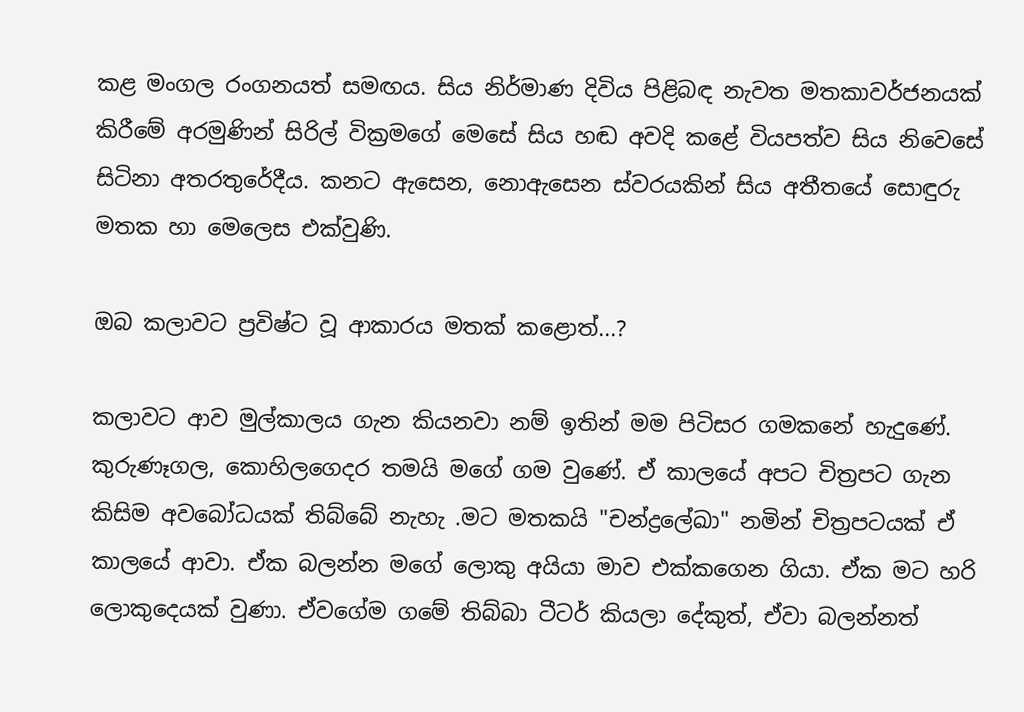කළ මංගල රංගනයත් සමඟය. සිය නිර්මාණ දිවිය පිළිබඳ නැවත මතකාවර්ජනයක් කිරීමේ අරමුණින් සිරිල් වික්‍රමගේ මෙසේ සිය හඬ අවදි කළේ වියපත්ව සිය නිවෙසේ සිටිනා අතරතුරේදීය. කනට ඇසෙන, නොඇසෙන ස්වරයකින් සිය අතීතයේ සොඳුරු මතක හා මෙලෙස එක්වුණි.

ඔබ කලාවට ප්‍රවිෂ්ට වූ ආකාරය මතක් කළොත්...?

කලාවට ආව මුල්කාලය ගැන කියනවා නම් ඉතින් මම පිටිසර ගමකනේ හැදුණේ. කුරුණෑගල, කොහිලගෙදර තමයි මගේ ගම වුණේ. ඒ කාලයේ අපට චිත්‍රපට ගැන කිසිම අවබෝධයක් තිබ්බේ නැහැ .මට මතකයි "චන්ද්‍රලේඛා" නමින් චිත්‍රපටයක් ඒ කාලයේ ආවා. ඒක බලන්න මගේ ලොකු අයියා මාව එක්කගෙන ගියා. ඒක මට හරි ලොකුදෙයක් වුණා. ඒවගේම ගමේ තිබ්බා ටීටර් කියලා දේකුත්, ඒවා බලන්නත්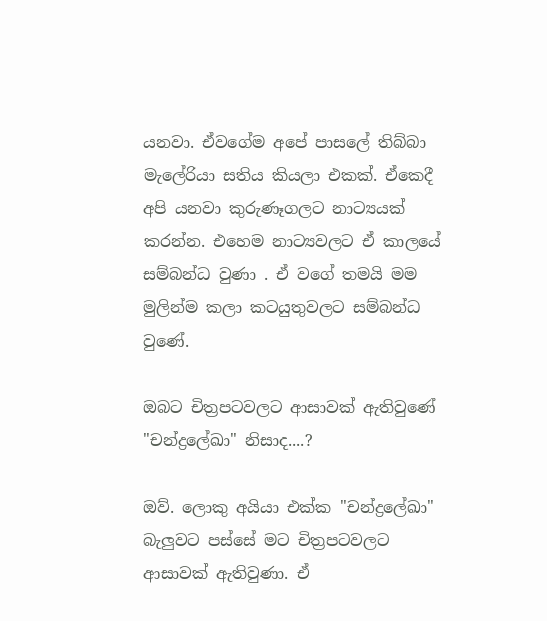යනවා. ඒවගේම අපේ පාසලේ තිබ්බා මැලේරියා සතිය කියලා එකක්. ඒකෙදී අපි යනවා කුරුණෑගලට නාට්‍යයක් කරන්න. එහෙම නාට්‍යවලට ඒ කාලයේ සම්බන්ධ වුණා . ඒ වගේ තමයි මම මුලින්ම කලා කටයුතුවලට සම්බන්ධ වුණේ.

ඔබට චිත්‍රපටවලට ආසාවක් ඇතිවුණේ "චන්ද්‍රලේඛා" නිසාද....?

ඔව්. ලොකු අයියා එක්ක "චන්ද්‍රලේඛා" බැලුවට පස්සේ මට චිත්‍රපටවලට ආසාවක් ඇතිවුණා. ඒ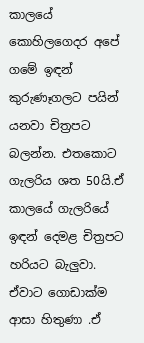කාලයේ කොහිලගෙදර අපේ ගමේ ඉඳන් කුරුණෑගලට පයින් යනවා චිත්‍රපට බලන්න. එතකොට ගැලරිය ශත 50යි.ඒ කාලයේ ගැලරියේ ඉඳන් දෙමළ චිත්‍රපට හරියට බැලුවා. ඒවාට ගොඩාක්ම ආසා හිතුණා .ඒ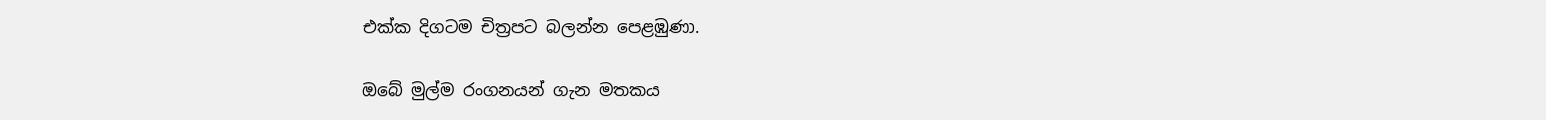එක්ක දිගටම චිත්‍රපට බලන්න පෙළඹුණා.

ඔබේ මුල්ම රංගනයන් ගැන මතකය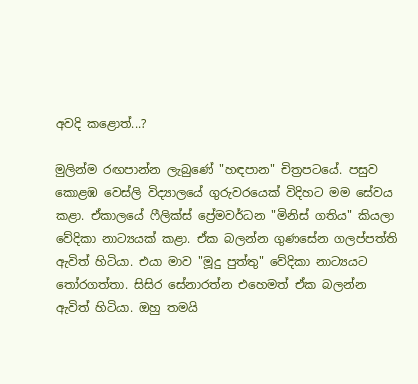අවදි කළොත්...?

මුලින්ම රඟපාන්න ලැබුණේ "හඳපාන" චිත්‍රපටයේ. පසුව කොළඹ වෙස්ලි විද්‍යාලයේ ගුරුවරයෙක් විදිහට මම සේවය කළා. ඒකාලයේ ෆීලික්ස් ප්‍රේමවර්ධන "මිනිස් ගතිය" කියලා වේදිකා නාට්‍යයක් කළා. ඒක බලන්න ගුණසේන ගලප්පත්ති ඇවිත් හිටියා. එයා මාව "මූදු පුත්තු" වේදිකා නාට්‍යයට තෝරගත්තා. සිසිර සේනාරත්න එහෙමත් ඒක බලන්න ඇවිත් හිටියා. ඔහු තමයි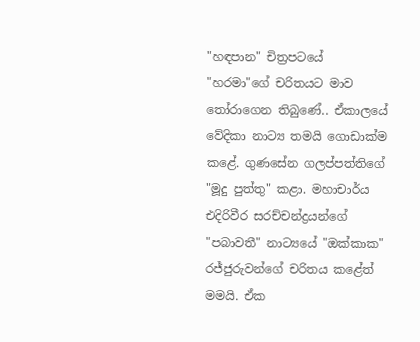"හඳපාන" චිත්‍රපටයේ "හරමා"ගේ චරිතයට මාව තෝරාගෙන තිබුණේ.. ඒකාලයේ වේදිකා නාට්‍ය තමයි ගොඩාක්ම කළේ. ගුණසේන ගලප්පත්තිගේ "මූදු පුත්තු" කළා. මහාචාර්ය එදිරිවීර සරච්චන්ද්‍රයන්ගේ "පබාවතී" නාට්‍යයේ "ඔක්කාක" රජ්ජුරුවන්ගේ චරිතය කළේත් මමයි. ඒක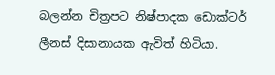බලන්න චිත්‍රපට නිෂ්පාදක ඩොක්ටර් ලීනස් දිසානායක ඇවිත් හිටියා.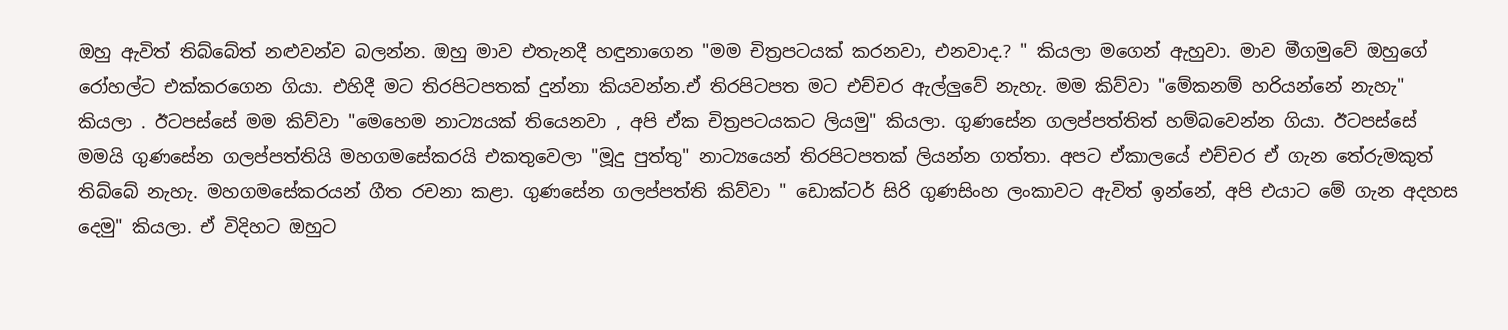ඔහු ඇවිත් තිබ්බේත් නළුවන්ව බලන්න. ඔහු මාව එතැනදී හඳුනාගෙන "මම චිත්‍රපටයක් කරනවා, එනවාද.? " කියලා මගෙන් ඇහුවා. මාව මීගමුවේ ඔහුගේ රෝහල්ට එක්කරගෙන ගියා. එහිදී මට තිරපිටපතක් දුන්නා කියවන්න.ඒ තිරපිටපත මට එච්චර ඇල්ලුවේ නැහැ. මම කිව්වා "මේකනම් හරියන්නේ නැහැ" කියලා . ඊටපස්සේ මම කිව්වා "මෙහෙම නාට්‍යයක් තියෙනවා , අපි ඒක චිත්‍රපටයකට ලියමු" කියලා. ගුණසේන ගලප්පත්තිත් හම්බවෙන්න ගියා. ඊටපස්සේ මමයි ගුණසේන ගලප්පත්තියි මහගමසේකරයි එකතුවෙලා "මූදු පුත්තු" නාට්‍යයෙන් තිරපිටපතක් ලියන්න ගත්තා. අපට ඒකාලයේ එච්චර ඒ ගැන තේරුමකුත් තිබ්බේ නැහැ. මහගමසේකරයන් ගීත රචනා කළා. ගුණසේන ගලප්පත්ති කිව්වා " ඩොක්ටර් සිරි ගුණසිංහ ලංකාවට ඇවිත් ඉන්නේ, අපි එයාට මේ ගැන අදහස දෙමු" කියලා. ඒ විදිහට ඔහුට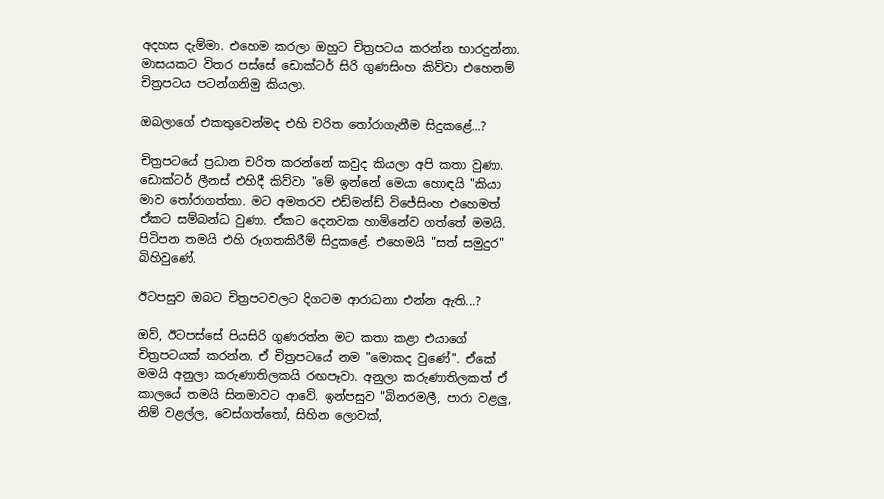අදහස දැම්මා. එහෙම කරලා ඔහුට චිත්‍රපටය කරන්න භාරදුන්නා. මාසයකට විතර පස්සේ ඩොක්ටර් සිරි ගුණසිංහ කිව්වා එහෙනම් චිත්‍රපටය පටන්ගනිමු කියලා.

ඔබලාගේ එකතුවෙන්මද එහි චරිත තෝරාගැනීම සිදුකළේ...?

චිත්‍රපටයේ ප්‍රධාන චරිත කරන්නේ කවුද කියලා අපි කතා වුණා. ඩොක්ටර් ලීනස් එහිදී කිව්වා "මේ ඉන්නේ මෙයා හොඳයි "කියා මාව තෝරාගත්තා. මට අමතරව එඩ්මන්ඩ් විජේසිංහ එහෙමත් ඒකට සම්බන්ධ වුණා. ඒකට දෙනවක හාමිනේව ගත්තේ මමයි. පිටිපන තමයි එහි රූගතකිරීම් සිදුකළේ. එහෙමයි "සත් සමුදුර" බිහිවුණේ.

ඊටපසුව ඔබට චිත්‍රපටවලට දිගටම ආරාධනා එන්න ඇති...?

ඔව්, ඊටපස්සේ පියසිරි ගුණරත්න මට කතා කළා එයාගේ චිත්‍රපටයක් කරන්න. ඒ චිත්‍රපටයේ නම "මොකද වුණේ". ඒකේ මමයි අනුලා කරුණාතිලකයි රඟපෑවා. අනුලා කරුණාතිලකත් ඒ කාලයේ තමයි සිනමාවට ආවේ. ඉන්පසුව "බිනරමලී, පාරා වළලු, නිම් වළල්ල, වෙස්ගත්තෝ, සිහින ලොවක්,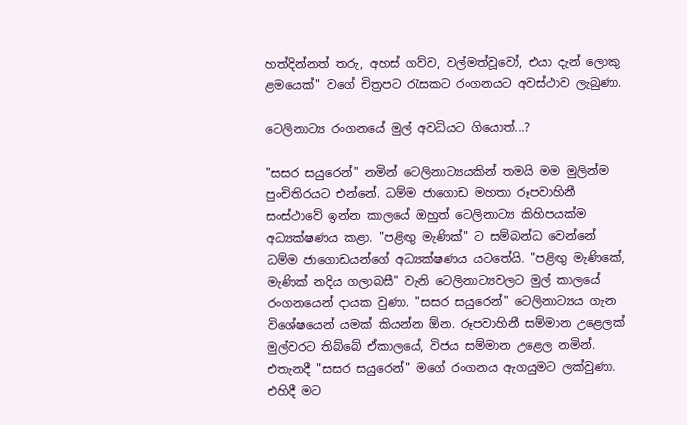හත්දින්නත් තරු, අහස් ගව්ව, වල්මත්වූවෝ, එයා දැන් ලොකු ළමයෙක්" වගේ චිත්‍රපට රැසකට රංගනයට අවස්ථාව ලැබුණා.

ටෙලිනාට්‍ය රංගනයේ මුල් අවධියට ගියොත්...?

"සසර සයුරෙන්" නමින් ටෙලිනාට්‍යයකින් තමයි මම මුලින්ම පුංචිතිරයට එන්නේ. ධම්ම ජාගොඩ මහතා රූපවාහිනී සංස්ථාවේ ඉන්න කාලයේ ඔහුත් ටෙලිනාට්‍ය කිහිපයක්ම අධ්‍යක්ෂණය කළා. "පළිඟු මැණික්" ට සම්බන්ධ වෙන්නේ ධම්ම ජාගොඩයන්ගේ අධ්‍යක්ෂණය යටතේයි. "පළිඟු මැණිකේ, මැණික් නදිය ගලාබසී" වැනි ටෙලිනාට්‍යවලට මුල් කාලයේ රංගනයෙන් දායක වුණා. "සසර සයුරෙන්" ටෙලිනාට්‍යය ගැන විශේෂයෙන් යමක් කියන්න ඕන. රූපවාහිනී සම්මාන උළෙලක් මුල්වරට තිබ්බේ ඒකාලයේ, විජය සම්මාන උළෙල නමින්. එතැනදී "සසර සයුරෙන්" මගේ රංගනය ඇගයුමට ලක්වුණා. එහිදී මට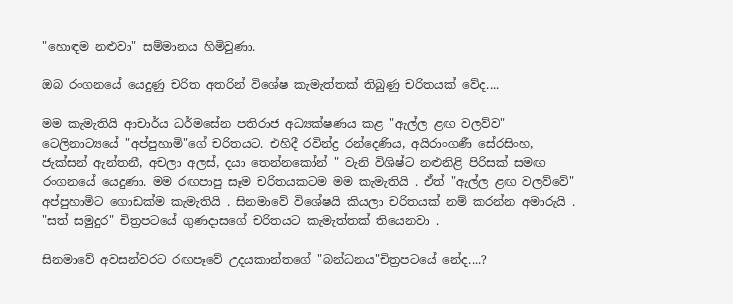"හොඳම නළුවා" සම්මානය හිමිවුණා.

ඔබ රංගනයේ යෙදුණු චරිත අතරින් විශේෂ කැමැත්තක් තිබුණු චරිතයක් වේද....

මම කැමැතියි ආචාර්ය ධර්මසේන පතිරාජ අධ්‍යක්ෂණය කළ "ඇල්ල ළඟ වලව්ව" ටෙලිනාට්‍යයේ "අප්පුහාමි"ගේ චරිතයට. එහිදී රවින්ද්‍ර රන්දෙණිය, අයිරාංගණී සේරසිංහ, ජැක්සන් ඇන්තනී, අචලා අලස්, දයා තෙන්නකෝන් " වැනි විශිෂ්ට නළුනිළි පිරිසක් සමඟ රංගනයේ යෙදුණා. මම රඟපාපු සෑම චරිතයකටම මම කැමැතියි . ඒත් "ඇල්ල ළඟ වලව්වේ" අප්පුහාමිට ගොඩක්ම කැමැතියි . සිනමාවේ විශේෂයි කියලා චරිතයක් නම් කරන්න අමාරුයි . "සත් සමුදුර" චිත්‍රපටයේ ගුණදාසගේ චරිතයට කැමැත්තක් තියෙනවා .

සිනමාවේ අවසන්වරට රඟපෑවේ උදයකාන්තගේ "බන්ධනය"චිත්‍රපටයේ නේද....?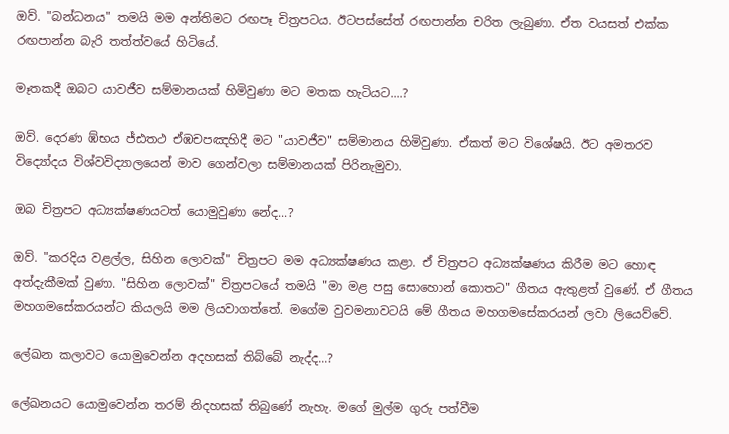ඔව්. "බන්ධනය" තමයි මම අන්තිමට රඟපෑ චිත්‍රපටය. ඊටපස්සේත් රඟපාන්න චරිත ලැබුණා. ඒත වයසත් එක්ක රඟපාන්න බැරි තත්ත්වයේ හිටියේ.

මෑතකදී ඔබට යාවජීව සම්මානයක් හිමිවුණා මට මතක හැටියට....?

ඔව්. දෙරණ ඹ්භය ජ්ඪතථ ඒඹචපඤහිදී මට "යාවජීව" සම්මානය හිමිවුණා. ඒකත් මට විශේෂයි. ඊට අමතරව විද්‍යෝදය විශ්වවිද්‍යාලයෙන් මාව ගෙන්වලා සම්මානයක් පිරිනැමුවා.

ඔබ චිත්‍රපට අධ්‍යක්ෂණයටත් යොමුවුණා නේද...?

ඔව්. "කරදිය වළල්ල, සිහින ලොවක්" චිත්‍රපට මම අධ්‍යක්ෂණය කළා. ඒ චිත්‍රපට අධ්‍යක්ෂණය කිරීම මට හොඳ අත්දැකීමක් වුණා. "සිහින ලොවක්" චිත්‍රපටයේ තමයි "මා මළ පසු සොහොන් කොතට" ගීතය ඇතුළත් වුණේ. ඒ ගීතය මහගමසේකරයන්ට කියලයි මම ලියවාගත්තේ. මගේම වුවමනාවටයි මේ ගීතය මහගමසේකරයන් ලවා ලියෙව්වේ.

ලේඛන කලාවට යොමුවෙන්න අදහසක් තිබ්බේ නැද්ද...?

ලේඛනයට යොමුවෙන්න තරම් නිදහසක් තිබුණේ නැහැ. මගේ මුල්ම ගුරු පත්වීම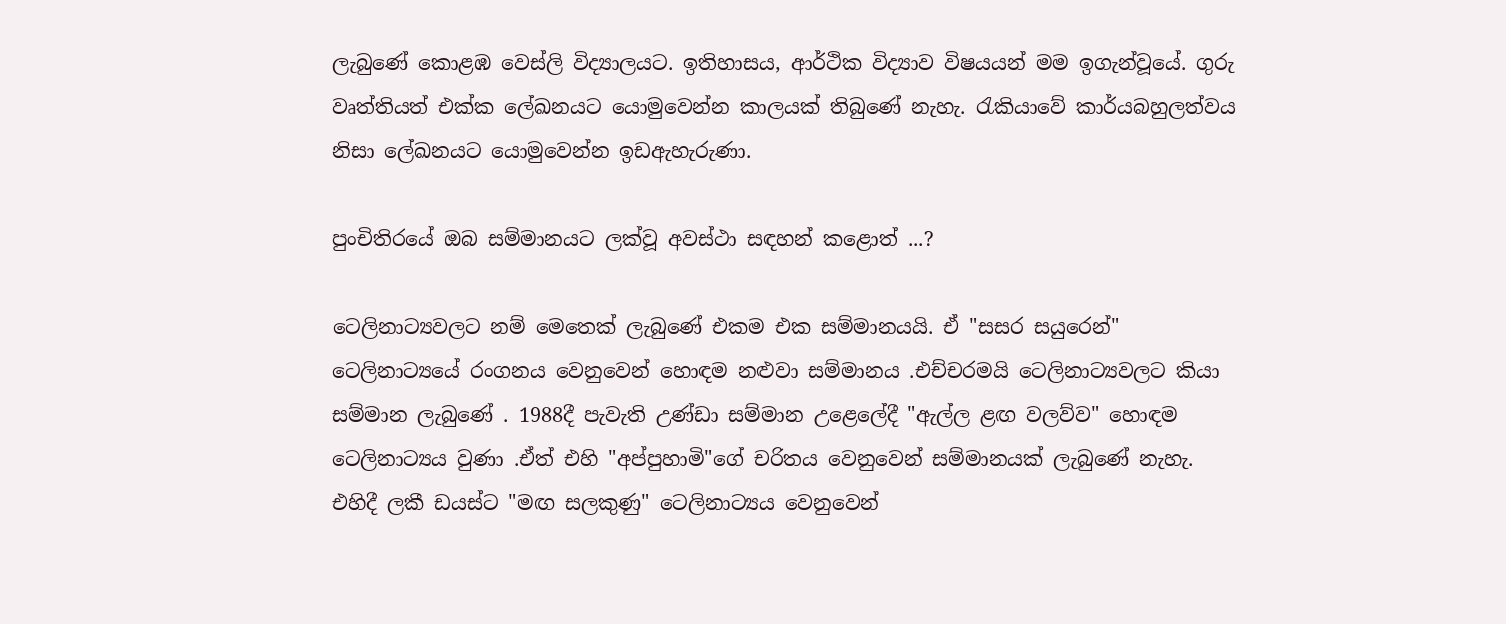ලැබුණේ කොළඹ වෙස්ලි විද්‍යාලයට. ඉතිහාසය, ආර්ථික විද්‍යාව විෂයයන් මම ඉගැන්වූයේ. ගුරු වෘත්තියත් එක්ක ලේඛනයට යොමුවෙන්න කාලයක් තිබුණේ නැහැ. රැකියාවේ කාර්යබහුලත්වය නිසා ලේඛනයට යොමුවෙන්න ඉඩඇහැරුණා.

පුංචිතිරයේ ඔබ සම්මානයට ලක්වූ අවස්ථා සඳහන් කළොත් ...?

ටෙලිනාට්‍යවලට නම් මෙතෙක් ලැබුණේ එකම එක සම්මානයයි. ඒ "සසර සයුරෙන්" ටෙලිනාට්‍යයේ රංගනය වෙනුවෙන් හොඳම නළුවා සම්මානය .එච්චරමයි ටෙලිනාට්‍යවලට කියා සම්මාන ලැබුණේ . 1988දී පැවැති උණ්ඩා සම්මාන උළෙලේදී "ඇල්ල ළඟ වලව්ව" හොඳම ටෙලිනාට්‍යය වුණා .ඒත් එහි "අප්පුහාමි"ගේ චරිතය වෙනුවෙන් සම්මානයක් ලැබුණේ නැහැ. එහිදී ලකී ඩයස්ට "මඟ සලකුණු" ටෙලිනාට්‍යය වෙනුවෙන්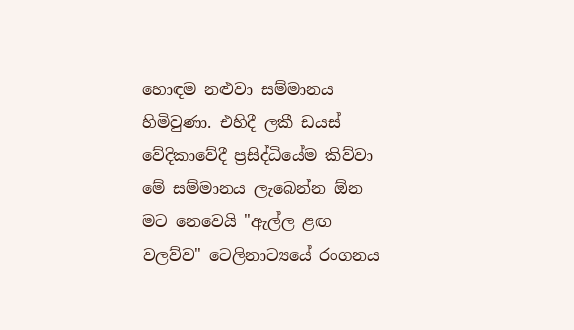හොඳම නළුවා සම්මානය හිමිවුණා. එහිදී ලකී ඩයස් වේදිකාවේදී ප්‍රසිද්ධියේම කිව්වා මේ සම්මානය ලැබෙන්න ඕන මට නෙවෙයි "ඇල්ල ළඟ වලව්ව" ටෙලිනාට්‍යයේ රංගනය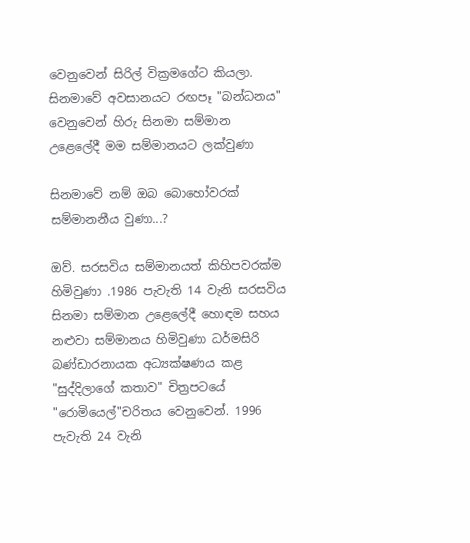වෙනුවෙන් සිරිල් වික්‍රමගේට කියලා. සිනමාවේ අවසානයට රඟපෑ "බන්ධනය" වෙනුවෙන් හිරු සිනමා සම්මාන උළෙලේදී මම සම්මානයට ලක්වුණා

සිනමාවේ නම් ඔබ බොහෝවරක් සම්මානනීය වුණා...?

ඔව්. සරසවිය සම්මානයත් කිහිපවරක්ම හිමිවුණා .1986 පැවැති 14 වැනි සරසවිය සිනමා සම්මාන උළෙලේදී හොඳම සහය නළුවා සම්මානය හිමිවුණා ධර්මසිරි බණ්ඩාරනායක අධ්‍යක්ෂණය කළ "සුද්දිලාගේ කතාව" චිත්‍රපටයේ "රොමියෙල්"චරිතය වෙනුවෙන්. 1996 පැවැති 24 වැනි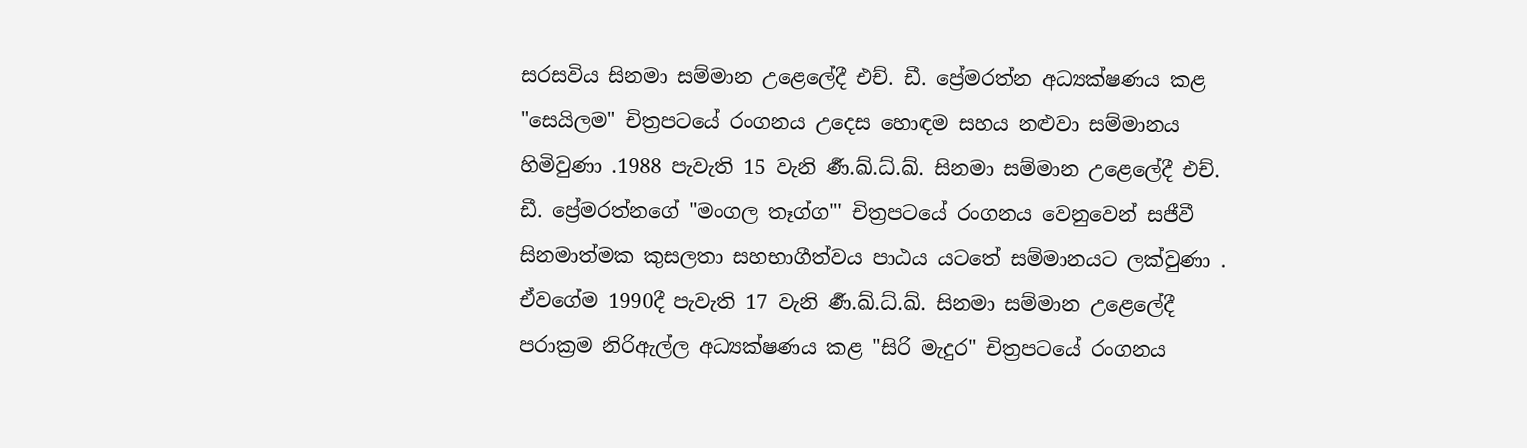සරසවිය සිනමා සම්මාන උළෙලේදී එච්. ඩී. ප්‍රේමරත්න අධ්‍යක්ෂණය කළ "සෙයිලම" චිත්‍රපටයේ රංගනය උදෙස හොඳම සහය නළුවා සම්මානය හිමිවුණා .1988 පැවැති 15 වැනි ර්‍ණ.ඛ්.ධ්.ඛ්. සිනමා සම්මාන උළෙලේදී එච්. ඩී. ප්‍රේමරත්නගේ "මංගල තෑග්ග"' චිත්‍රපටයේ රංගනය වෙනුවෙන් සජීවී සිනමාත්මක කුසලතා සහභාගීත්වය පාඨය යටතේ සම්මානයට ලක්වුණා . ඒවගේම 1990දී පැවැති 17 වැනි ර්‍ණ.ඛ්.ධ්.ඛ්. සිනමා සම්මාන උළෙලේදී පරාක්‍රම නිරිඇල්ල අධ්‍යක්ෂණය කළ "සිරි මැදුර" චිත්‍රපටයේ රංගනය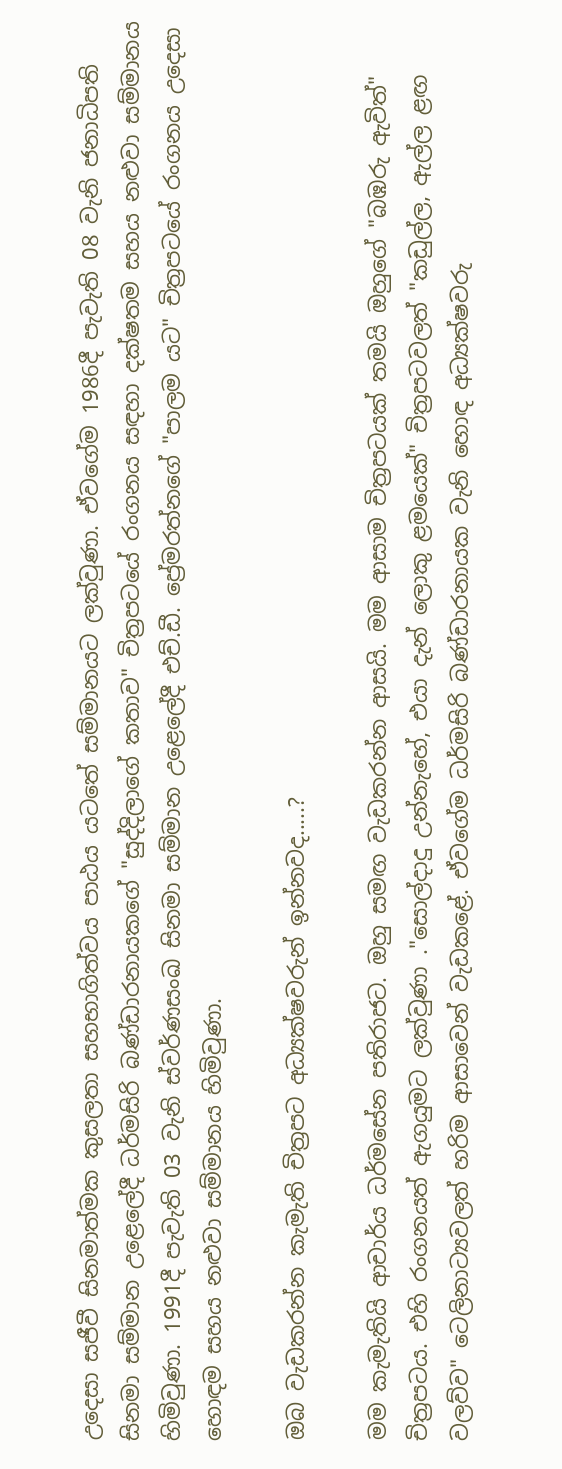උදෙසා සජීවී සිනමාත්මක කුසලතා සහභාගිත්වය පාඨය යටතේ සම්මානයට ලක්වුණා. ඒවගේම 1986දී පැවැති 08 වැනි ජනාධිපති සිනමා සම්මාන උළෙලේදී ධර්මසිරි බණ්ඩාරනායකගේ "සුද්දිලාගේ කතාව" චිත්‍රපටයේ රංගනය සඳහා දක්ෂතම සහය නළුවා සම්මානය හිමිවුණා. 1991දී පැවැති 03 වැනි ස්වර්ණසංඛ සිනමා සම්මාන උළෙලේදී එච්.ඩී. ප්‍රේමරත්නගේ "පාලම යට" චිත්‍රපටයේ රංගනය උදෙසා හොඳම සහය නළුවා සම්මානය හිමිවුණා.

ඔබ වැඩකරන්න කැමැති චිත්‍රපට අධ්‍යක්ෂවරුන් ඉන්නවද.....?

මම කැමැතියි ආචාර්ය ධර්මසේන පතිරාජට. ඔහු සමඟ වැඩකරන්න ආසයි. මම ආසාම චිත්‍රපටයක් තමයි ඔහුගේ "බඹරු ඇවිත්" චිත්‍රපටය. එහි රංගනයත් ඇගයුමට ලක්වුණා ."සොල්දාදු උන්නැහේ, එයා දැන් ලොකු ළමයෙක්" චිත්‍රපටවලත් "කඩුල්ල, ඇල්ල ළඟ වලව්ව" ටෙලිනාට්‍යවලත් හරිම ආසාවෙන් වැඩකළේ. ඒවගේම ධර්මසිරි බණ්ඩාරනායක වැනි හොඳ අධ්‍යක්ෂවරු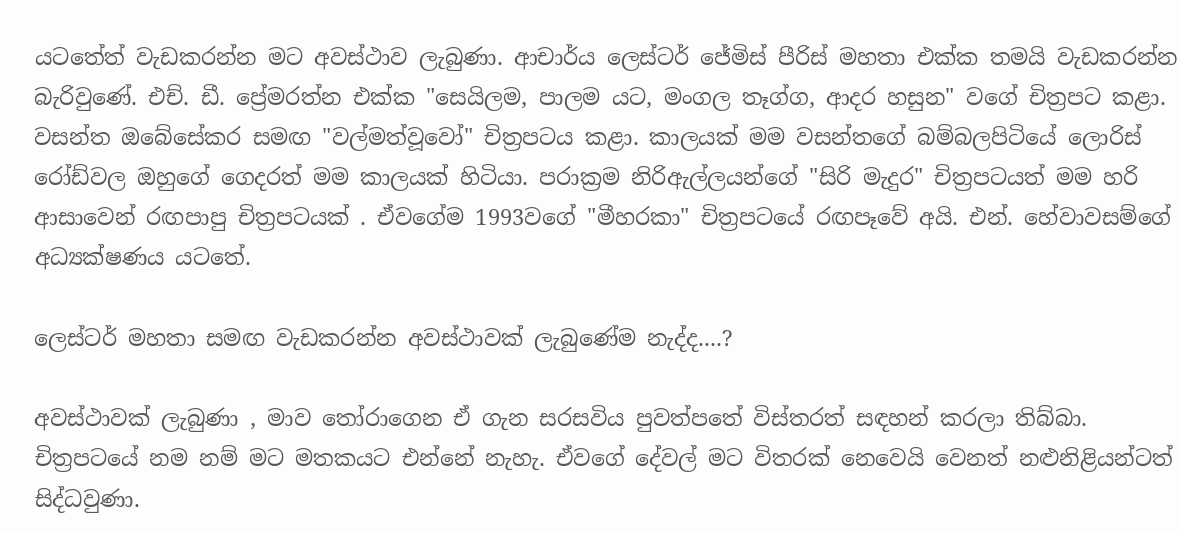යටතේත් වැඩකරන්න මට අවස්ථාව ලැබුණා. ආචාර්ය ලෙස්ටර් ජේමිස් පීරිස් මහතා එක්ක තමයි වැඩකරන්න බැරිවුණේ. එච්. ඩී. ප්‍රේමරත්න එක්ක "සෙයිලම, පාලම යට, මංගල තෑග්ග, ආදර හසුන" වගේ චිත්‍රපට කළා. වසන්ත ඔබේසේකර සමඟ "වල්මත්වූවෝ" චිත්‍රපටය කළා. කාලයක් මම වසන්තගේ බම්බලපිටියේ ලොරිස් රෝඩ්වල ඔහුගේ ගෙදරත් මම කාලයක් හිටියා. පරාක්‍රම නිරිඇල්ලයන්ගේ "සිරි මැදුර" චිත්‍රපටයත් මම හරි ආසාවෙන් රඟපාපු චිත්‍රපටයක් . ඒවගේම 1993වගේ "මීහරකා" චිත්‍රපටයේ රඟපෑවේ අයි. එන්. හේවාවසම්ගේ අධ්‍යක්ෂණය යටතේ.

ලෙස්ටර් මහතා සමඟ වැඩකරන්න අවස්ථාවක් ලැබුණේම නැද්ද....?

අවස්ථාවක් ලැබුණා , මාව තෝරාගෙන ඒ ගැන සරසවිය පුවත්පතේ විස්තරත් සඳහන් කරලා තිබ්බා. චිත්‍රපටයේ නම නම් මට මතකයට එන්නේ නැහැ. ඒවගේ දේවල් මට විතරක් නෙවෙයි වෙනත් නළුනිළියන්ටත් සිද්ධවුණා.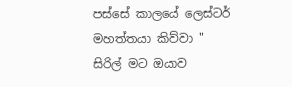පස්සේ කාලයේ ලෙස්ටර් මහත්තයා කිව්වා " සිරිල් මට ඔයාව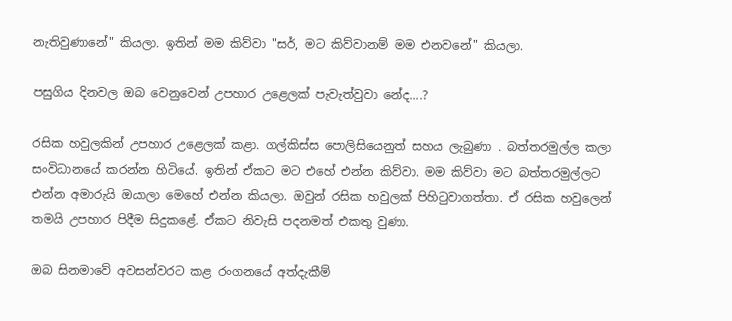නැතිවුණානේ" කියලා. ඉතින් මම කිව්වා "සර්, මට කිව්වානම් මම එනවනේ" කියලා.

පසුගිය දිනවල ඔබ වෙනුවෙන් උපහාර උළෙලක් පැවැත්වුවා නේද....?

රසික හවුලකින් උපහාර උළෙලක් කළා. ගල්කිස්ස පොලිසියෙනුත් සහය ලැබුණා . බත්තරමුල්ල කලා සංවිධානයේ කරන්න හිටියේ. ඉතින් ඒකට මට එහේ එන්න කිව්වා. මම කිව්වා මට බත්තරමුල්ලට එන්න අමාරුයි ඔයාලා මෙහේ එන්න කියලා. ඔවුන් රසික හවුලක් පිහිටුවාගත්තා. ඒ රසික හවුලෙන් තමයි උපහාර පිදීම සිදුකළේ. ඒකට නිවැසි පදනමත් එකතු වුණා.

ඔබ සිනමාවේ අවසන්වරට කළ රංගනයේ අත්දැකීම්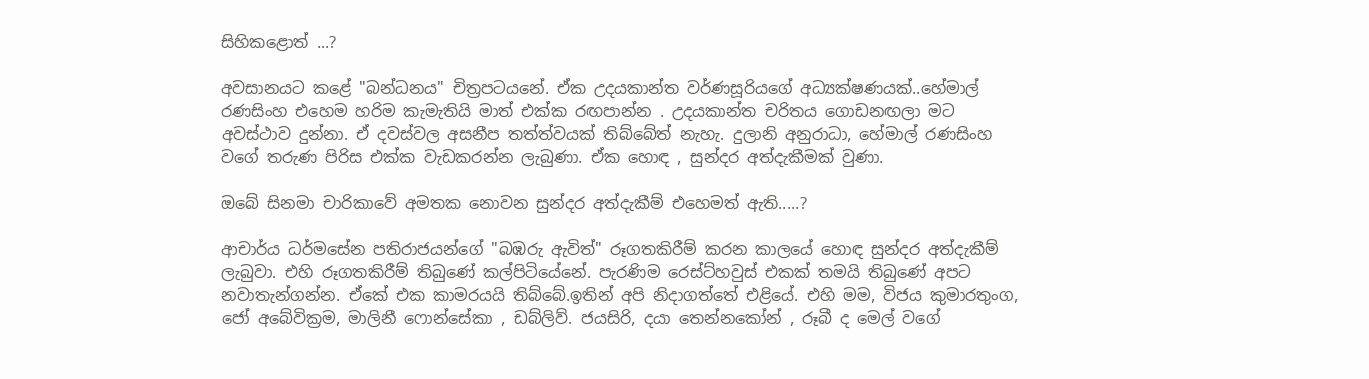සිහිකළොත් ...?

අවසානයට කළේ "බන්ධනය" චිත්‍රපටයනේ. ඒක උදයකාන්ත වර්ණසූරියගේ අධ්‍යක්ෂණයක්..හේමාල් රණසිංහ එහෙම හරිම කැමැතියි මාත් එක්ක රඟපාන්න . උදයකාන්ත චරිතය ගොඩනඟලා මට අවස්ථාව දුන්නා. ඒ දවස්වල අසනීප තත්ත්වයක් තිබ්බේත් නැහැ. දුලානි අනුරාධා, හේමාල් රණසිංහ වගේ තරුණ පිරිස එක්ක වැඩකරන්න ලැබුණා. ඒක හොඳ , සුන්දර අත්දැකීමක් වුණා.

ඔබේ සිනමා චාරිකාවේ අමතක නොවන සුන්දර අත්දැකීම් එහෙමත් ඇති.....?

ආචාර්ය ධර්මසේන පතිරාජයන්ගේ "බඹරු ඇවිත්" රූගතකිරීම් කරන කාලයේ හොඳ සුන්දර අත්දැකීම් ලැබුවා. එහි රූගතකිරීම් තිබුණේ කල්පිටියේනේ. පැරණිම රෙස්ට්හවුස් එකක් තමයි තිබුණේ අපට නවාතැන්ගන්න. ඒකේ එක කාමරයයි තිබ්බේ.ඉතින් අපි නිදාගත්තේ එළියේ. එහි මම, විජය කුමාරතුංග, ජෝ අබේවික්‍රම, මාලිනී ෆොන්සේකා , ඩබ්ලිව්. ජයසිරි, දයා තෙන්නකෝන් , රූබී ද මෙල් වගේ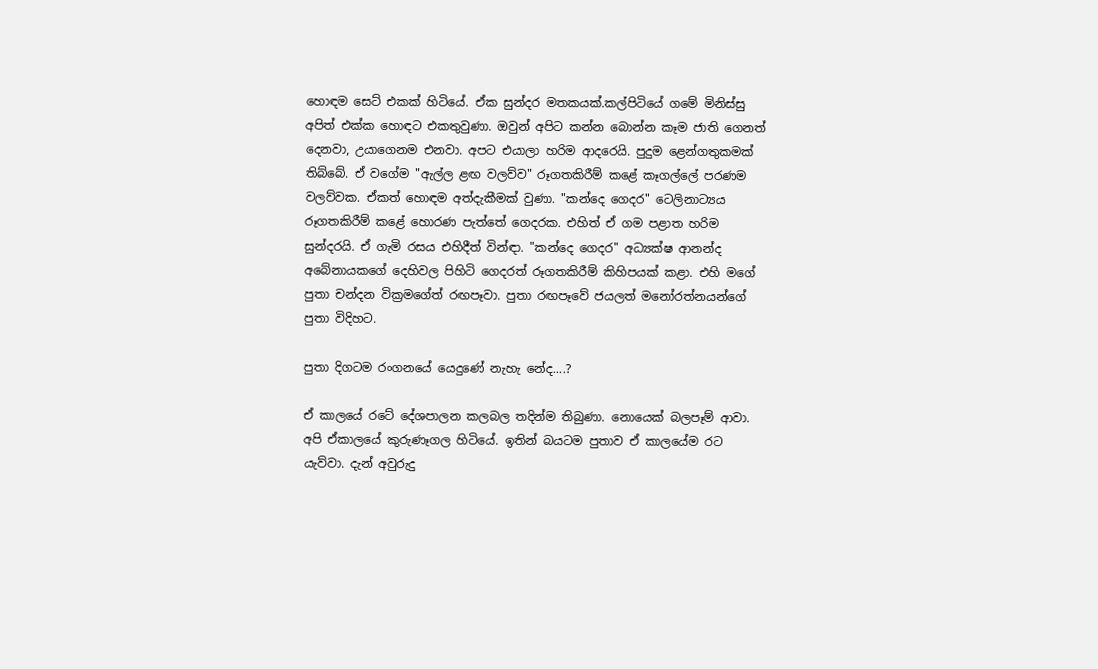හොඳම සෙට් එකක් හිටියේ. ඒක සුන්දර මතකයක්.කල්පිටියේ ගමේ මිනිස්සු අපිත් එක්ක හොඳට එකතුවුණා. ඔවුන් අපිට කන්න බොන්න කෑම ජාති ගෙනත් දෙනවා, උයාගෙනම එනවා. අපට එයාලා හරිම ආදරෙයි. පුදුම ළෙන්ගතුකමක් තිබ්බේ. ඒ වගේම "ඇල්ල ළඟ වලව්ව" රූගතකිරීම් කළේ කෑගල්ලේ පරණම වලව්වක. ඒකත් හොඳම අත්දැකීමක් වුණා. "කන්දෙ ගෙදර" ටෙලිනාට්‍යය රූගතකිරීම් කළේ හොරණ පැත්තේ ගෙදරක. එහිත් ඒ ගම පළාත හරිම සුන්දරයි. ඒ ගැමි රසය එහිදීත් වින්ඳා. "කන්දෙ ගෙදර" අධ්‍යක්ෂ ආනන්ද අබේනායකගේ දෙහිවල පිහිටි ගෙදරත් රූගතකිරීම් කිහිපයක් කළා. එහි මගේ පුතා චන්දන වික්‍රමගේත් රඟපෑවා. පුතා රඟපෑවේ ජයලත් මනෝරත්නයන්ගේ පුතා විදිහට.

පුතා දිගටම රංගනයේ යෙදුණේ නැහැ නේද....?

ඒ කාලයේ රටේ දේශපාලන කලබල තදින්ම තිබුණා. නොයෙක් බලපෑම් ආවා. අපි ඒකාලයේ කුරුණෑගල හිටියේ. ඉතින් බයටම පුතාව ඒ කාලයේම රට යැව්වා. දැන් අවුරුදු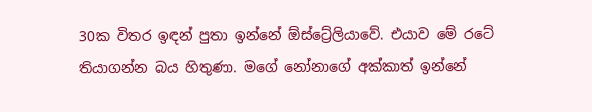30ක විතර ඉඳන් පුතා ඉන්නේ ඕස්ට්‍රේලියාවේ. එයාව මේ රටේ තියාගන්න බය හිතුණා. මගේ නෝනාගේ අක්කාත් ඉන්නේ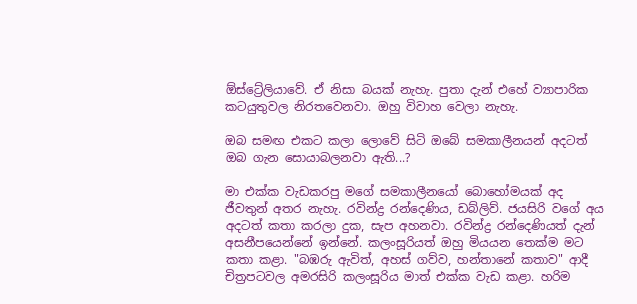ඕස්ට්‍රේලියාවේ. ඒ නිසා බයක් නැහැ. පුතා දැන් එහේ ව්‍යාපාරික කටයුතුවල නිරතවෙනවා. ඔහු විවාහ වෙලා නැහැ.

ඔබ සමඟ එකට කලා ලොවේ සිටි ඔබේ සමකාලීනයන් අදටත් ඔබ ගැන සොයාබලනවා ඇති...?

මා එක්ක වැඩකරපු මගේ සමකාලීනයෝ බොහෝමයක් අද ජීවතුන් අතර නැහැ. රවින්ද්‍ර රන්දෙණිය, ඩබ්ලිව්. ජයසිරි වගේ අය අදටත් කතා කරලා දුක, සැප අහනවා. රවින්ද්‍ර රන්දෙණියත් දැන් අසනීපයෙන්නේ ඉන්නේ. කලංසූරියත් ඔහු මියයන තෙක්ම මට කතා කළා. "බඹරු ඇවිත්, අහස් ගව්ව, හන්තානේ කතාව" ආදී චිත්‍රපටවල අමරසිරි කලංසූරිය මාත් එක්ක වැඩ කළා. හරිම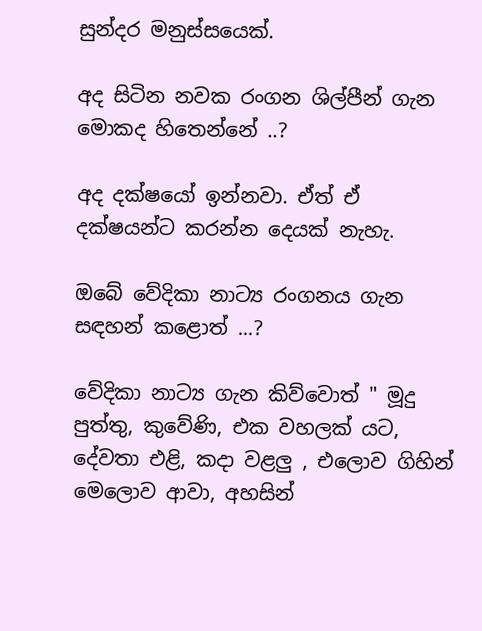සුන්දර මනුස්සයෙක්.

අද සිටින නවක රංගන ශිල්පීන් ගැන මොකද හිතෙන්නේ ..?

අද දක්ෂයෝ ඉන්නවා. ඒත් ඒ දක්ෂයන්ට කරන්න දෙයක් නැහැ.

ඔබේ වේදිකා නාට්‍ය රංගනය ගැන සඳහන් කළොත් ...?

වේදිකා නාට්‍ය ගැන කිව්වොත් " මූදු පුත්තු, කුවේණි, එක වහලක් යට, දේවතා එළි, කදා වළලු , එලොව ගිහින් මෙලොව ආවා, අහසින්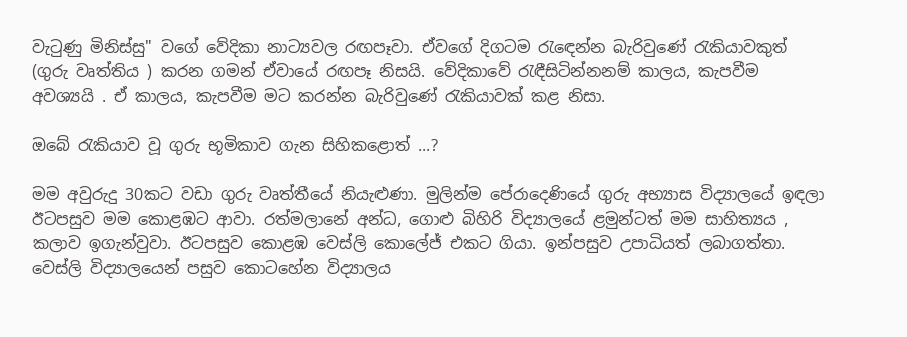වැටුණු මිනිස්සු" වගේ වේදිකා නාට්‍යවල රඟපෑවා. ඒවගේ දිගටම රැඳෙන්න බැරිවුණේ රැකියාවකුත් (ගුරු වෘත්තිය ) කරන ගමන් ඒවායේ රඟපෑ නිසයි. වේදිකාවේ රැඳීසිටින්නනම් කාලය, කැපවීම අවශ්‍යයි . ඒ කාලය, කැපවීම මට කරන්න බැරිවුණේ රැකියාවක් කළ නිසා.

ඔබේ රැකියාව වූ ගුරු භූමිකාව ගැන සිහිකළොත් ...?

මම අවුරුදු 30කට වඩා ගුරු වෘත්තීයේ නියැළුණා. මුලින්ම පේරාදෙණියේ ගුරු අභ්‍යාස විද්‍යාලයේ ඉඳලා ඊටපසුව මම කොළඹට ආවා. රත්මලානේ අන්ධ, ගොළු බිහිරි විද්‍යාලයේ ළමුන්ටත් මම සාහිත්‍යය , කලාව ඉගැන්වුවා. ඊටපසුව කොළඹ වෙස්ලි කොලේජ් එකට ගියා. ඉන්පසුව උපාධියත් ලබාගත්තා. වෙස්ලි විද්‍යාලයෙන් පසුව කොටහේන විද්‍යාලය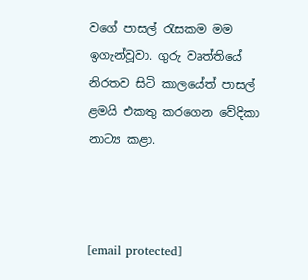වගේ පාසල් රැසකම මම ඉගැන්වූවා. ගුරු වෘත්තියේ නිරතව සිටි කාලයේත් පාසල් ළමයි එකතු කරගෙන වේදිකා නාට්‍ය කළා.



[email protected]